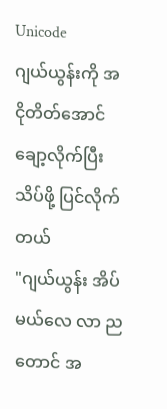Unicode
ဂျယ်ယွန်းကို အငိုတိတ်အောင် ချော့လိုက်ပြီး သိပ်ဖို့ ပြင်လိုက်တယ်
"ဂျယ်ယွန်း အိပ်မယ်လေ လာ ညတောင် အ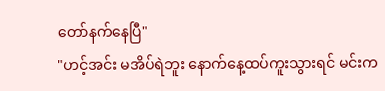တော်နက်နေပြီ"
"ဟင့်အင်း မအိပ်ရဲဘူး နောက်နေ့ထပ်ကူးသွားရင် မင်းက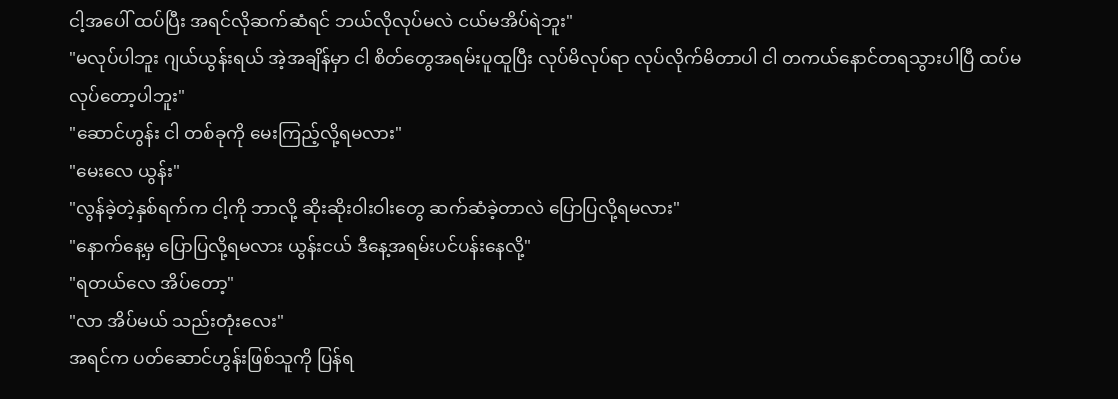ငါ့အပေါ် ထပ်ပြီး အရင်လိုဆက်ဆံရင် ဘယ်လိုလုပ်မလဲ ငယ်မအိပ်ရဲဘူး"
"မလုပ်ပါဘူး ဂျယ်ယွန်းရယ် အဲ့အချိန်မှာ ငါ စိတ်တွေအရမ်းပူထူပြီး လုပ်မိလုပ်ရာ လုပ်လိုက်မိတာပါ ငါ တကယ်နောင်တရသွားပါပြီ ထပ်မလုပ်တော့ပါဘူး"
"ဆောင်ဟွန်း ငါ တစ်ခုကို မေးကြည့်လို့ရမလား"
"မေးလေ ယွန်း"
"လွန်ခဲ့တဲ့နှစ်ရက်က ငါ့ကို ဘာလို့ ဆိုးဆိုးဝါးဝါးတွေ ဆက်ဆံခဲ့တာလဲ ပြောပြလို့ရမလား"
"နောက်နေ့မှ ပြောပြလို့ရမလား ယွန်းငယ် ဒီနေ့အရမ်းပင်ပန်းနေလို့"
"ရတယ်လေ အိပ်တော့"
"လာ အိပ်မယ် သည်းတုံးလေး"
အရင်က ပတ်ဆောင်ဟွန်းဖြစ်သူကို ပြန်ရ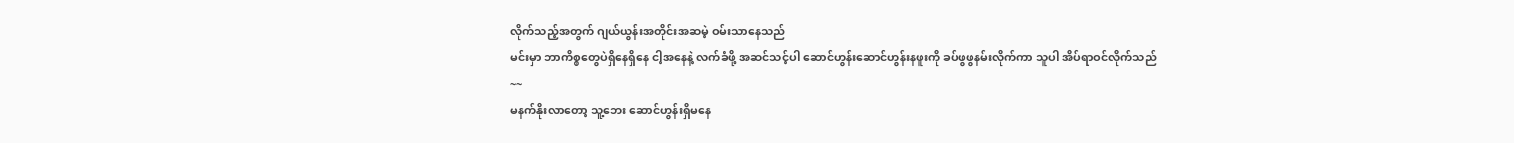လိုက်သည့်အတွက် ဂျယ်ယွန်းအတိုင်းအဆမဲ့ ဝမ်းသာနေသည်
မင်းမှာ ဘာကိစ္စတွေပဲရှိနေရှိနေ ငါ့အနေနဲ့ လက်ခံဖို့ အဆင်သင့်ပါ ဆောင်ဟွန်းဆောင်ဟွန်းနဖူးကို ခပ်ဖွဖွနမ်းလိုက်ကာ သူပါ အိပ်ရာဝင်လိုက်သည်
~~
မနက်နိုးလာတော့ သူ့ဘေး ဆောင်ဟွန်းရှိမနေ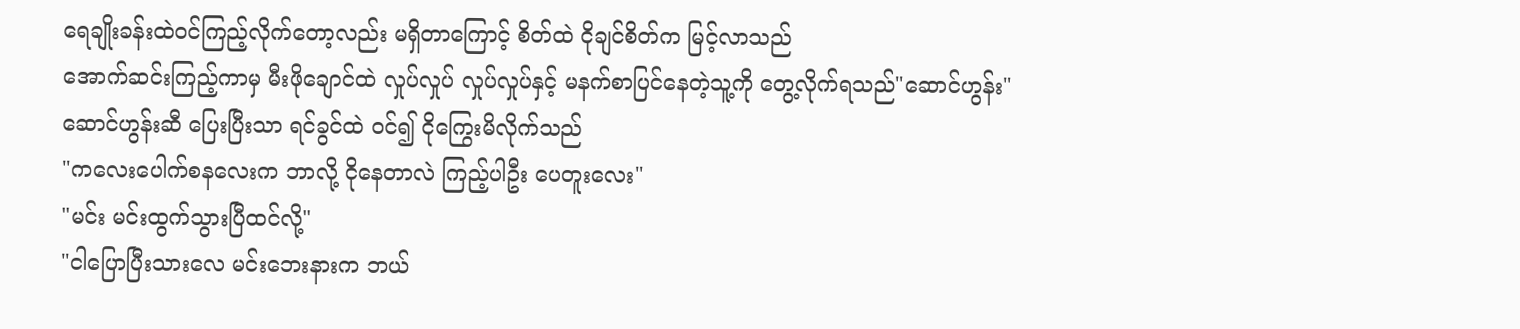ရေချိုးခန်းထဲဝင်ကြည့်လိုက်တော့လည်း မရှိတာကြောင့် စိတ်ထဲ ငိုချင်စိတ်က မြင့်လာသည်
အောက်ဆင်းကြည့်ကာမှ မီးဖိုချောင်ထဲ လှုပ်လှုပ် လှုပ်လှုပ်နှင့် မနက်စာပြင်နေတဲ့သူ့ကို တွေ့လိုက်ရသည်"ဆောင်ဟွန်း"
ဆောင်ဟွန်းဆီ ပြေးပြီးသာ ရင်ခွင်ထဲ ဝင်၍ ငိုကြွေးမိလိုက်သည်
"ကလေးပေါက်စနလေးက ဘာလို့ ငိုနေတာလဲ ကြည့်ပါဦး ပေတူးလေး"
"မင်း မင်းထွက်သွားပြီထင်လို့"
"ငါပြောပြီးသားလေ မင်းဘေးနားက ဘယ်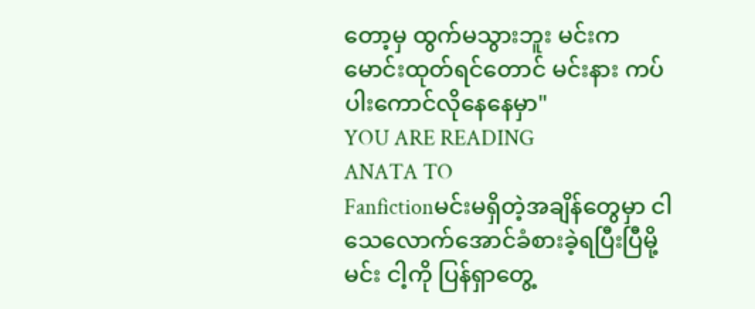တော့မှ ထွက်မသွားဘူး မင်းက မောင်းထုတ်ရင်တောင် မင်းနား ကပ်ပါးကောင်လိုနေနေမှာ"
YOU ARE READING
ANATA TO
Fanfictionမင်းမရှိတဲ့အချိန်တွေမှာ ငါသေလောက်အောင်ခံစားခဲ့ရပြီးပြီမို့ မင်း ငါ့ကို ပြန်ရှာတွေ့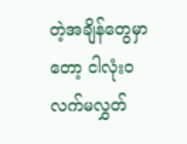တဲ့အချိန်တွေမှာတော့ ငါလုံးဝလက်မလွှတ်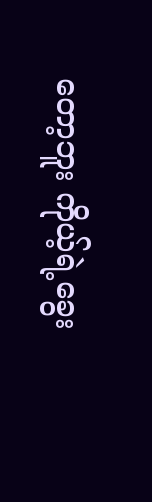တော့ဘူး ကိုယ့်ရဲ့ခွေး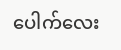ပေါက်လေး